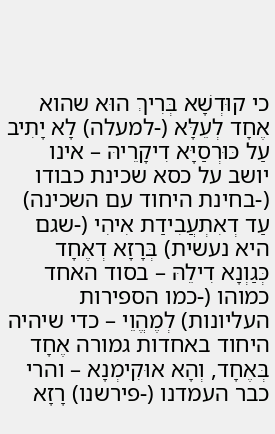כי קוּדְשָׁא בְּרִיךְ הוּא שהוא אֶחָד לְעֵלָּא (-למעלה) לָא יָתִיב עַל כּוּרְסַיָּא דִיקָרֵיהּ – אינו יושב על כסא שכינת כבודו (-בחינת היחוד עם השכינה) עַד דְאִתְעֲבִידַת אִיהִי (-שגם היא נעשית) בְּרָזָא דְאֶחָד כְּגַוְנָא דִילֵהּ – בסוד האחד כמוהו (-כמו הספירות העליונות) לְמֶהֱוֵי – כדי שיהיה היחוד באחדות גמורה אֶחָד בְּאֶחָד, וְהָא אוּקִימְנָא – והרי כבר העמדנו (-פירשנו) רָזָא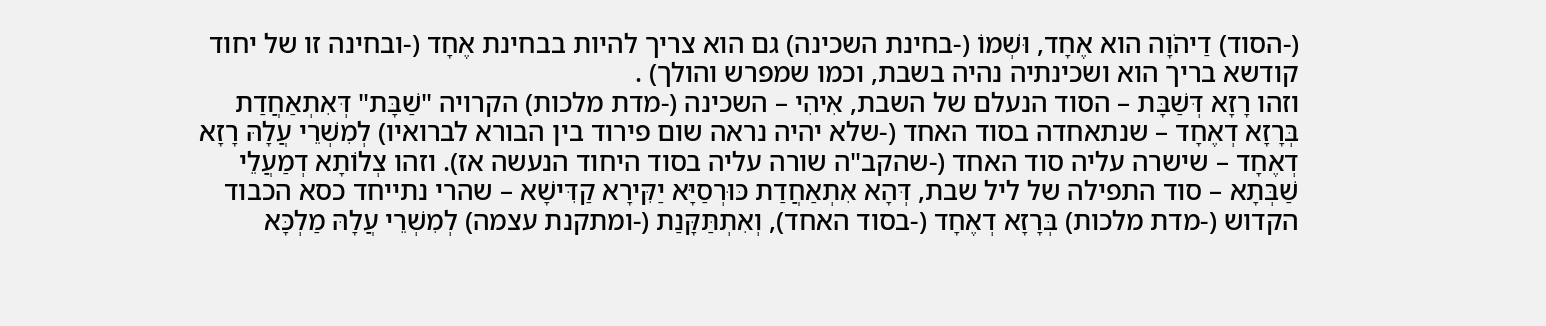(-הסוד) דַיהֹוָה הוא אֶחָד, וּשְׁמוֹ (-בחינת השכינה) גם הוא צריך להיות בבחינת אֶחָד (-ובחינה זו של יחוד קודשא בריך הוא ושכינתיה נהיה בשבת, וכמו שמפרש והולך) .
וזהו רָזָא דְּשַׁבָּת – הסוד הנעלם של השבת, אִיהִי – השכינה (-מדת מלכות) הקרויה "שַׁבָּת" דְּאִתְאַחֲדַת בְּרָזָא דְאֶחָד – שנתאחדה בסוד האחד (-שלא יהיה נראה שום פירוד בין הבורא לברואיו) לְמִשְׁרֵי עֲלָהּ רָזָא דְאֶחָד – שישרה עליה סוד האחד (-שהקב"ה שורה עליה בסוד היחוד הנעשה אז). וזהו צְלוֹתָא דְמַעֲלֵי שַׁבְּתָא – סוד התפילה של ליל שבת, דְּהָא אִתְאַחֲדַת כּוּרְסַיָּא יַקִּירָא קַדִּישָׁא – שהרי נתייחד כסא הכבוד הקדוש (-מדת מלכות) בְּרָזָא דְאֶחָד (-בסוד האחד), וְאִתְתַּקָּנַת (-ומתקנת עצמה) לְמִשְׁרֵי עֲלָהּ מַלְכָּא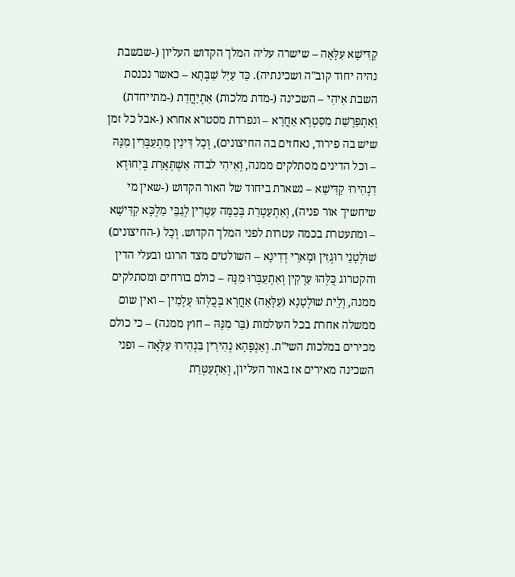קַדִּישָׁא עִלָּאָה – שישרה עליה המלך הקדוש העליון (-שבשבת נהיה יחוד קוב"ה ושכינתיה). כַּד עַיִּל שַׁבְּתָא – כאשר נכנסת השבת אִיהִי – השכינה (-מדת מלכות) אִתְיַחֲדַת (-מתייחדת) וְאִתְפַּרְשַׁת מִסִּטְרָא אַחֲרָא – ונפרדת מסטרא אחרא (-אבל כל זמן שיש בה פירוד, נאחזים בה החיצונים), וְכָל דִּינִין מִתְעַבְּרִין מִנָּהּ – וכל הדינים מסתלקים ממנה, וְאִיהִי לבדה אִשְׁתְּאָרַת בְּיִחוּדָא דִנְהִירוּ קַדִּישָׁא – נשארת ביחוד של האור הקדוש (-שאין מי שיחשיך אור פניה), וְאִתְעַטְרַת בְּכַמָּה עִטְרִין לְגַבֵּי מַלְכָּא קַדִּישָׁא – ומתעטרת בכמה עטרות לפני המלך הקדוש. וְכָל (-החיצונים) שׁוּלְטָנֵי רוּגְזִין וּמָארֵי דְדִינָא – השולטים מצד הרוגז ובעלי הדין והקטרוג כֻּלְּהוּ עַרְקִין וְאִתְעַבְּרוּ מִנָּהּ – כולם בורחים ומסתלקים ממנה, וְלֵית שׁוּלְטָנָא (עִלָּאָה) אַחֲרָא בְּכֻלְּהוּ עָלְמִין – ואין שום ממשלה אחרת בכל העולמות (בַּר מִנָּהּ – חוץ ממנה) – כי כולם מכירים במלכות השי"ת. וְאַנְפָּהָא נְהִירִין בִּנְהִירוּ עִלָּאָה – ופני השכינה מאירים אז באור העליון, וְאִתְעַטְּרַת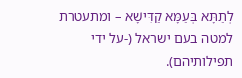לְתַתָּא בְּעַמָּא קַדִּישָׁא – ומתעטרת למטה בעם ישראל (-על ידי תפילותיהם).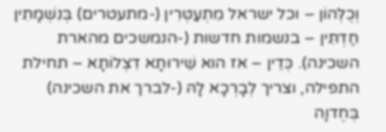וְכֻלְּהוֹן – וכל ישראל מִתְעַטְּרִין (-מתעטרים) בְּנִשְׁמָתִין חַדְתִּין – בנשמות חדשות (-הנמשכים מהארת השכינה). כְּדֵין – אז הוא שֵׁירוּתָא דִצְלוֹתָא – תחילת התפילה, וצריך לְבָרְכָא לָהּ (-לברך את השכינה) בְּחֶדוָה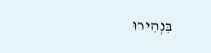בִּנְהִירוּ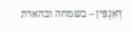דְּאַנְפִּין – בשמחה ובהארת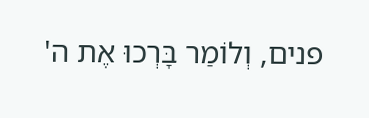פנים, וְלוֹמַר בָּרְכוּ אֶת ה'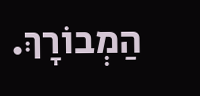הַמְבוֹרָךְ.